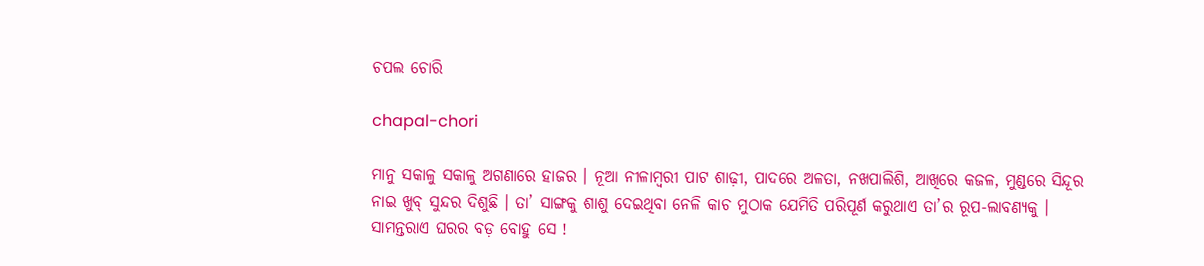ଚପଲ ଚୋରି

chapal-chori

ମାନୁ ସକାଳୁ ସକାଳୁ ଅଗଣାରେ ହାଜର । ନୂଆ ନୀଳାମ୍ବରୀ ପାଟ ଶାଢ଼ୀ, ପାଦରେ ଅଳତା, ନଖପାଲିଶି, ଆଖିରେ କଜଳ, ମୁଣ୍ଡରେ ସିନ୍ଦୂର ନାଇ ଖୁବ୍ ସୁନ୍ଦର ଦିଶୁଛି । ତା’ ସାଙ୍ଗକୁ ଶାଶୁ ଦେଇଥିବା ନେଳି କାଚ ମୁଠାକ ଯେମିତି ପରିପୂର୍ଣ କରୁଥାଏ ତା’ର ରୂପ-ଲାବଣ୍ୟକୁ । ସାମନ୍ତରାଏ ଘରର ବଡ଼ ବୋହୁ ସେ !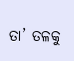ତା’ ତଳକୁ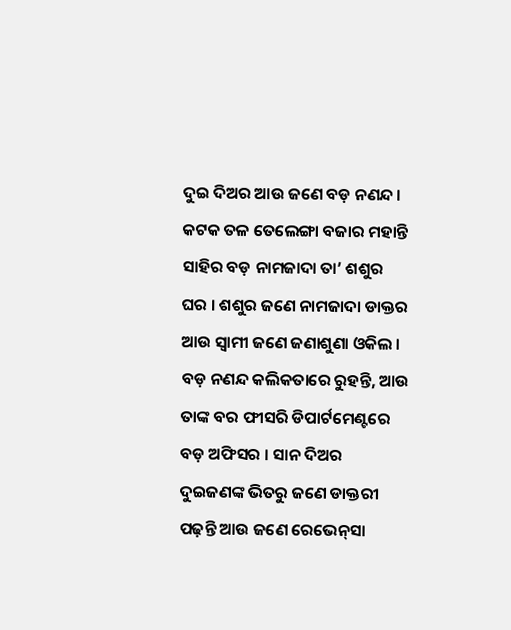ଦୁଇ ଦିଅର ଆଉ ଜଣେ ବଡ଼ ନଣନ୍ଦ । କଟକ ତଳ ତେଲେଙ୍ଗା ବଜାର ମହାନ୍ତି ସାହିର ବଡ଼ ନାମଜାଦା ତା’ ଶଶୁର ଘର । ଶଶୁର ଜଣେ ନାମଜାଦା ଡାକ୍ତର ଆଉ ସ୍ୱାମୀ ଜଣେ ଜଣାଶୁଣା ଓକିଲ । ବଡ଼ ନଣନ୍ଦ କଲିକତାରେ ରୁହନ୍ତି, ଆଉ ତାଙ୍କ ବର ଫୀସରି ଡିପାର୍ଟମେଣ୍ଟରେ ବଡ଼ ଅଫିସର । ସାନ ଦିଅର ଦୁଇଜଣଙ୍କ ଭିତରୁ ଜଣେ ଡାକ୍ତରୀ ପଢ଼ନ୍ତି ଆଉ ଜଣେ ରେଭେନ୍‌ସା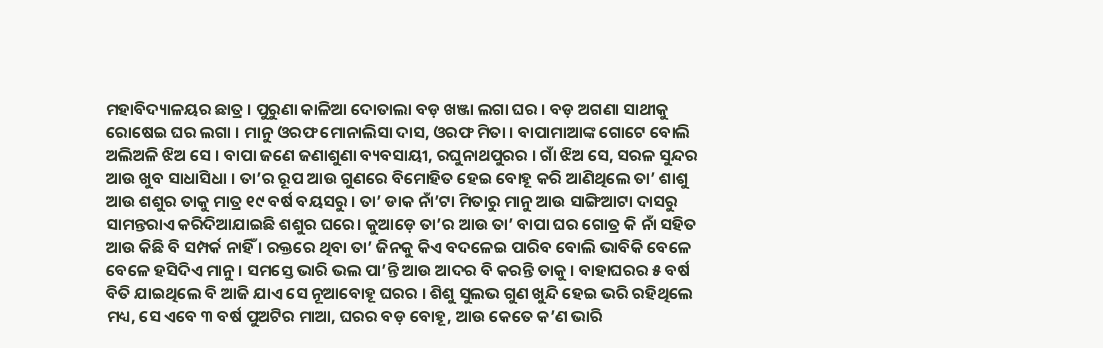ମହାବିଦ୍ୟାଳୟର ଛାତ୍ର । ପୁରୁଣା କାଳିଆ ଦୋତାଲା ବଡ଼ ଖଞ୍ଜା ଲଗା ଘର । ବଡ଼ ଅଗଣା ସାଥୀକୁ ରୋଷେଇ ଘର ଲଗା । ମାନୁ ଓରଫ ମୋନାଲିସା ଦାସ, ଓରଫ ମିତା । ବାପାମାଆଙ୍କ ଗୋଟେ ବୋଲି ଅଲିଅଳି ଝିଅ ସେ । ବାପା ଜଣେ ଜଣାଶୁଣା ବ୍ୟବସାୟୀ, ରଘୁନାଥପୁରର । ଗାଁ ଝିଅ ସେ, ସରଳ ସୁନ୍ଦର ଆଉ ଖୁବ ସାଧାସିଧା । ତା’ର ରୂପ ଆଉ ଗୁଣରେ ବିମୋହିତ ହେଇ ବୋହୂ କରି ଆଣିଥିଲେ ତା’ ଶାଶୁ ଆଉ ଶଶୁର ତାକୁ ମାତ୍ର ୧୯ ବର୍ଷ ବୟସରୁ । ତା’ ଡାକ ନାଁ’ଟା ମିତାରୁ ମାନୁ ଆଉ ସାଙ୍ଗିଆଟା ଦାସରୁ ସାମନ୍ତରାଏ କରିଦିଆଯାଇଛି ଶଶୁର ଘରେ। କୁଆଡ଼େ ତା’ର ଆଉ ତା’ ବାପା ଘର ଗୋତ୍ର କି ନାଁ ସହିତ ଆଉ କିଛି ବି ସମ୍ପର୍କ ନାହିଁ । ରକ୍ତରେ ଥିବା ତା’ ଜିନକୁ କିଏ ବଦଳେଇ ପାରିବ ବୋଲି ଭାବିକି ବେଳେ ବେଳେ ହସିଦିଏ ମାନୁ । ସମସ୍ତେ ଭାରି ଭଲ ପା’ନ୍ତି ଆଉ ଆଦର ବି କରନ୍ତି ତାକୁ । ବାହାଘରର ୫ ବର୍ଷ ବିତି ଯାଇଥିଲେ ବି ଆଜି ଯାଏ ସେ ନୂଆବୋହୂ ଘରର । ଶିଶୁ ସୁଲଭ ଗୁଣ ଖୁନ୍ଦି ହେଇ ଭରି ରହିଥିଲେ ମଧ୍ୟ, ସେ ଏବେ ୩ ବର୍ଷ ପୁଅଟିର ମାଆ, ଘରର ବଡ଼ ବୋହୂ, ଆଉ କେତେ କ’ଣ ଭାରି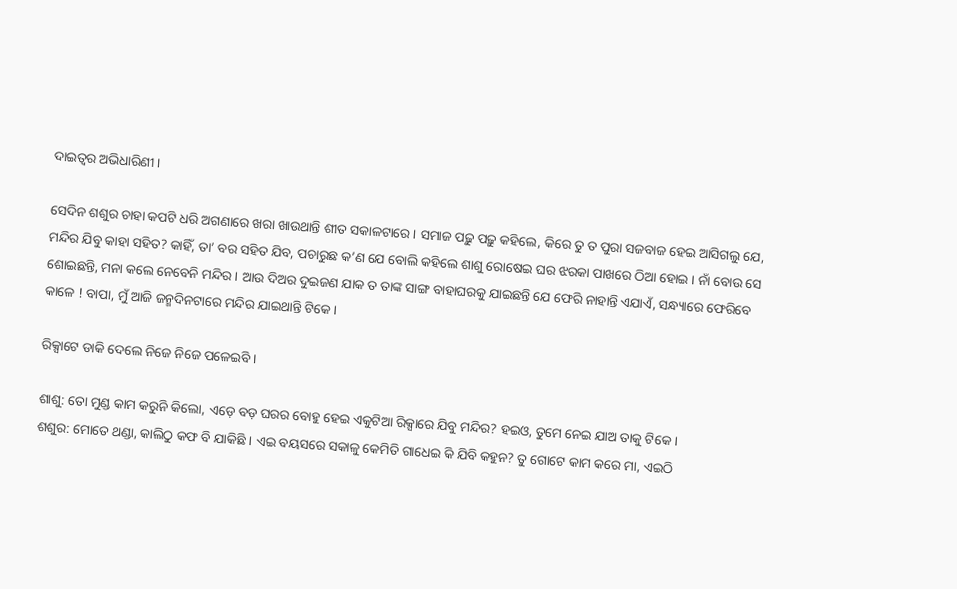ଦାଇତ୍ୱର ଅଭିଧାରିଣୀ ।

ସେଦିନ ଶଶୁର ଚାହା କପଟି ଧରି ଅଗଣାରେ ଖରା ଖାଉଥାନ୍ତି ଶୀତ ସକାଳଟାରେ । ସମାଜ ପଢ଼ୁ ପଢ଼ୁ କହିଲେ, କିରେ ତୁ ତ ପୁରା ସଜବାଜ ହେଇ ଆସିଗଲୁ ଯେ, ମନ୍ଦିର ଯିବୁ କାହା ସହିତ? କାହିଁ, ତା’ ବର ସହିତ ଯିବ, ପଚାରୁଛ କ’ଣ ଯେ ବୋଲି କହିଲେ ଶାଶୁ ରୋଷେଇ ଘର ଝରକା ପାଖରେ ଠିଆ ହୋଇ । ନାଁ ବୋଉ ସେ ଶୋଇଛନ୍ତି, ମନା କଲେ ନେବେନି ମନ୍ଦିର । ଆଉ ଦିଅର ଦୁଇଜଣ ଯାକ ତ ତାଙ୍କ ସାଙ୍ଗ ବାହାଘରକୁ ଯାଇଛନ୍ତି ଯେ ଫେରି ନାହାନ୍ତି ଏଯାଏଁ, ସନ୍ଧ୍ୟାରେ ଫେରିବେ କାଳେ ! ବାପା, ମୁଁ ଆଜି ଜନ୍ମଦିନଟାରେ ମନ୍ଦିର ଯାଇଥାନ୍ତି ଟିକେ ।

ରିକ୍ସାଟେ ଡାକି ଦେଲେ ନିଜେ ନିଜେ ପଳେଇବି ।

ଶାଶୁ: ତୋ ମୁଣ୍ଡ କାମ କରୁନି କିଲୋ, ଏଡ଼େ ବଡ଼ ଘରର ବୋହୁ ହେଇ ଏକୁଟିଆ ରିକ୍ସାରେ ଯିବୁ ମନ୍ଦିର? ହଇଓ, ତୁମେ ନେଇ ଯାଅ ତାକୁ ଟିକେ ।
ଶଶୁର: ମୋତେ ଥଣ୍ଡା, କାଲିଠୁ କଫ ବି ଯାକିଛି । ଏଇ ବୟସରେ ସକାଳୁ କେମିତି ଗାଧେଇ କି ଯିବି କହୁନ? ତୁ ଗୋଟେ କାମ କରେ ମା, ଏଇଠି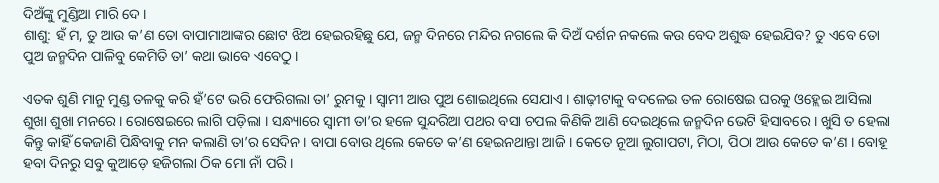ଦିଅଁଙ୍କୁ ମୁଣ୍ଡିଆ ମାରି ଦେ ।
ଶାଶୁ: ହଁ ମ, ତୁ ଆଉ କ’ଣ ତୋ ବାପାମାଆଙ୍କର ଛୋଟ ଝିଅ ହେଇରହିଛୁ ଯେ, ଜନ୍ମ ଦିନରେ ମନ୍ଦିର ନଗଲେ କି ଦିଅଁ ଦର୍ଶନ ନକଲେ କଉ ବେଦ ଅଶୁଦ୍ଧ ହେଇଯିବ? ତୁ ଏବେ ତୋ ପୁଅ ଜନ୍ମଦିନ ପାଳିବୁ କେମିତି ତା’ କଥା ଭାବେ ଏବେଠୁ ।

ଏତକ ଶୁଣି ମାନୁ ମୁଣ୍ଡ ତଳକୁ କରି ହଁ’ଟେ ଭରି ଫେରିଗଲା ତା’ ରୁମକୁ । ସ୍ୱାମୀ ଆଉ ପୁଅ ଶୋଇଥିଲେ ସେଯାଏ । ଶାଢ଼ୀଟାକୁ ବଦଳେଇ ତଳ ରୋଷେଇ ଘରକୁ ଓହ୍ଲେଇ ଆସିଲା ଶୁଖା ଶୁଖା ମନରେ । ରୋଷେଇରେ ଲାଗି ପଡ଼ିଲା । ସନ୍ଧ୍ୟାରେ ସ୍ୱାମୀ ତା’ର ହଳେ ସୁନ୍ଦରିଆ ପଥର ବସା ଚପଲ କିଣିକି ଆଣି ଦେଇଥିଲେ ଜନ୍ମଦିନ ଭେଟି ହିସାବରେ । ଖୁସି ତ ହେଲା କିନ୍ତୁ କାହିଁ କେଜାଣି ପିନ୍ଧିବାକୁ ମନ କଲାଣି ତା’ର ସେଦିନ । ବାପା ବୋଉ ଥିଲେ କେତେ କ’ଣ ହେଇନଥାନ୍ତା ଆଜି । କେତେ ନୂଆ ଲୁଗାପଟା, ମିଠା, ପିଠା ଆଉ କେତେ କ’ଣ । ବୋହୂ ହବା ଦିନରୁ ସବୁ କୁଆଡ଼େ ହଜିଗଲା ଠିକ ମୋ ନାଁ ପରି ।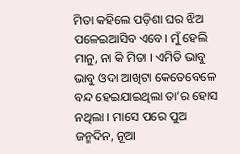ମିତା କହିଲେ ପଡ଼ିଶା ଘର ଝିଅ ପଳେଇଆସିବ ଏବେ। ମୁଁ ହେଲି ମାନୁ, ନା କି ମିତା । ଏମିତି ଭାବୁ ଭାବୁ ଓଦା ଆଖିଟା କେତେବେଳେ ବନ୍ଦ ହେଇଯାଇଥିଲା ତା’ର ହୋସ ନଥିଲା । ମାସେ ପରେ ପୁଅ ଜନ୍ମଦିନ, ନୂଆ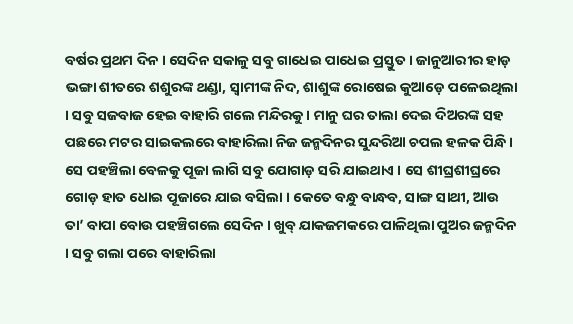ବର୍ଷର ପ୍ରଥମ ଦିନ । ସେଦିନ ସକାଳୁ ସବୁ ଗାଧେଇ ପାଧେଇ ପ୍ରସ୍ତୁତ । ଜାନୁଆରୀର ହାଡ଼ ଭଙ୍ଗା ଶୀତରେ ଶଶୁରଙ୍କ ଥଣ୍ଡା, ସ୍ୱାମୀଙ୍କ ନିଦ, ଶାଶୁଙ୍କ ରୋଷେଇ କୁଆଡ଼େ ପଳେଇଥିଲା । ସବୁ ସଜବାଜ ହେଇ ବାହାରି ଗଲେ ମନ୍ଦିରକୁ । ମାନୁ ଘର ତାଲା ଦେଇ ଦିଅରଙ୍କ ସହ ପଛରେ ମଟର ସାଇକଲରେ ବାହାରିଲା ନିଜ ଜନ୍ମଦିନର ସୁନ୍ଦରିଆ ଚପଲ ହଳକ ପିନ୍ଧି । ସେ ପହଞ୍ଚିଲା ବେଳକୁ ପୂଜା ଲାଗି ସବୁ ଯୋଗାଡ଼ ସରି ଯାଇଥାଏ । ସେ ଶୀଘ୍ରଶୀଘ୍ରରେ ଗୋଡ଼ ହାତ ଧୋଇ ପୂଜାରେ ଯାଇ ବସିଲା । କେତେ ବନ୍ଧୁ ବାନ୍ଧବ, ସାଙ୍ଗ ସାଥୀ, ଆଉ ତା’ ବାପା ବୋଉ ପ‌ହଞ୍ଚିଗଲେ ସେଦିନ । ଖୁବ୍ ଯାକଜମକରେ ପାଳିଥିଲା ପୁଅର ଜନ୍ମଦିନ । ସବୁ ଗଲା ପରେ ବାହାରିଲା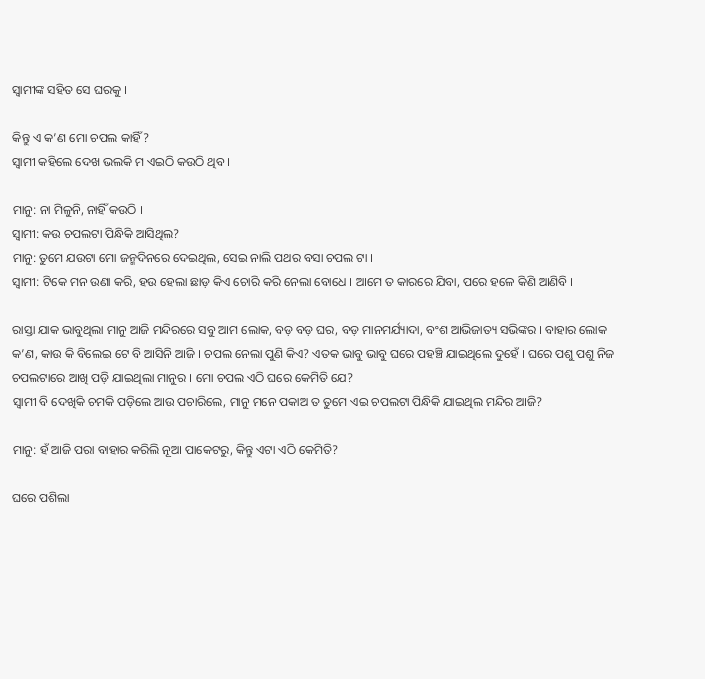ସ୍ୱାମୀଙ୍କ ସହିତ ସେ ଘରକୁ ।

କିନ୍ତୁ ଏ କ’ଣ ମୋ ଚପଲ କାହିଁ?
ସ୍ୱାମୀ କହିଲେ ଦେଖ ଭଲକି ମ ଏଇଠି କଉଠି ଥିବ ।

ମାନୁ: ନା ମିଳୁନି, ନାହିଁ କଉଠି ।
ସ୍ୱାମୀ: କଉ ଚପଲଟା ପିନ୍ଧିକି ଆସିଥିଲ?
ମାନୁ: ତୁମେ ଯଉଟା ମୋ ଜନ୍ମଦିନରେ ଦେଇଥିଲ, ସେଇ ନାଲି ପଥର ବସା ଚପଲ ଟା ।
ସ୍ୱାମୀ: ଟିକେ ମନ ଉଣା କରି, ହଉ ହେଲା ଛାଡ଼ କିଏ ଚୋରି କରି ନେଲା ବୋଧେ । ଆମେ ତ କାରରେ ଯିବା, ପରେ ହଳେ କିଣି ଆଣିବି ।

ରାସ୍ତା ଯାକ ଭାବୁଥିଲା ମାନୁ ଆଜି ମନ୍ଦିରରେ ସବୁ ଆମ ଲୋକ, ବଡ଼ ବଡ଼ ଘର, ବଡ଼ ମାନମର୍ଯ୍ୟାଦା, ବଂଶ ଆଭିଜାତ୍ୟ ସଭିଙ୍କର । ବାହାର ଲୋକ କ’ଣ, କାଉ କି ବିଲେଇ ଟେ ବି ଆସିନି ଆଜି । ଚପଲ ନେଲା ପୁଣି କିଏ? ଏତକ ଭାବୁ ଭାବୁ ଘରେ ପହଞ୍ଚି ଯାଇଥିଲେ ଦୁହେଁ । ଘରେ ପଶୁ ପଶୁ ନିଜ ଚପଲଟାରେ ଆଖି ପଡ଼ି ଯାଇଥିଲା ମାନୁର । ମୋ ଚପଲ ଏଠି ଘରେ କେମିତି ଯେ?
ସ୍ୱାମୀ ବି ଦେଖିକି ଚମକି ପଡ଼ିଲେ ଆଉ ପଚାରିଲେ, ମାନୁ ମନେ ପକାଅ ତ ତୁମେ ଏଇ ଚପଲଟା ପିନ୍ଧିକି ଯାଇଥିଲ ମନ୍ଦିର ଆଜି?

ମାନୁ: ହଁ ଆଜି ପରା ବାହାର କରିଲି ନୂଆ ପାକେଟରୁ, କିନ୍ତୁ ଏଟା ଏଠି କେମିତି?

ଘରେ ପଶିଲା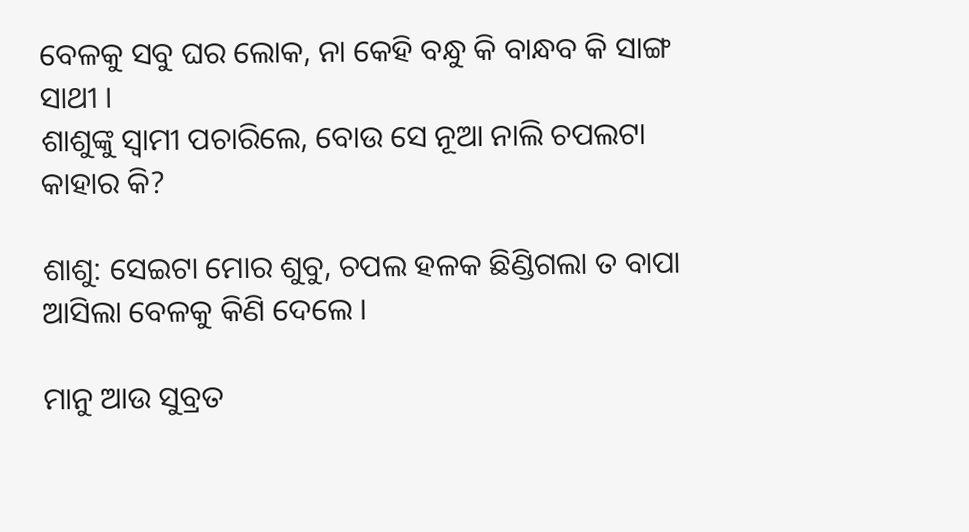ବେଳକୁ ସବୁ ଘର ଲୋକ, ନା କେହି ବନ୍ଧୁ କି ବାନ୍ଧବ କି ସାଙ୍ଗ ସାଥୀ ।
ଶାଶୁଙ୍କୁ ସ୍ୱାମୀ ପଚାରିଲେ, ବୋଉ ସେ ନୂଆ ନାଲି ଚପଲଟା କାହାର କି?

ଶାଶୁ: ସେଇଟା ମୋର ଶୁବୁ, ଚପଲ ହଳକ ଛିଣ୍ଡିଗଲା ତ ବାପା ଆସିଲା ବେଳକୁ କିଣି ଦେଲେ ।

ମାନୁ ଆଉ ସୁବ୍ରତ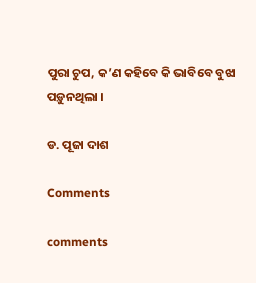ପୁରା ଚୁପ, କ’ଣ କହିବେ କି ଭାବିବେ ବୁଝା ପଡ଼ୁନଥିଲା ।

ଡ. ପୂଜା ଦାଶ

Comments

comments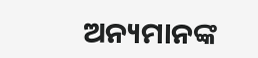ଅନ୍ୟମାନଙ୍କ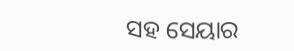ସହ ସେୟାର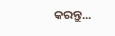କରନ୍ତୁ...